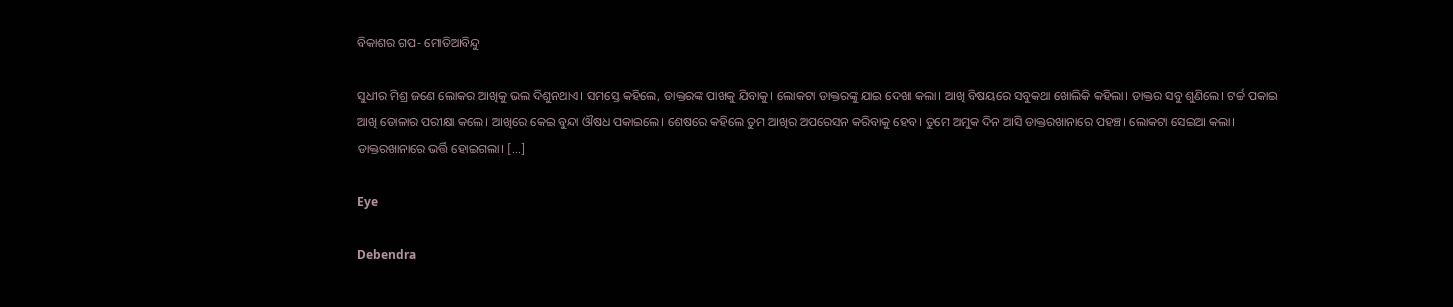ବିକାଶର ଗପ- ମୋତିଆବିନ୍ଦୁ

ସୁଧୀର ମିଶ୍ର ଜଣେ ଲୋକର ଆଖିକୁ ଭଲ ଦିଶୁନଥାଏ। ସମସ୍ତେ କହିଲେ, ଡାକ୍ତରଙ୍କ ପାଖକୁ ଯିବାକୁ। ଲୋକଟା ଡାକ୍ତରଙ୍କୁ ଯାଇ ଦେଖା କଲା। ଆଖି ବିଷୟରେ ସବୁକଥା ଖୋଲିକି କହିଲା। ଡାକ୍ତର ସବୁ ଶୁଣିଲେ। ଟର୍ଚ୍ଚ ପକାଇ ଆଖି ଡୋଳାର ପରୀକ୍ଷା କଲେ। ଆଖିରେ କେଇ ବୁନ୍ଦା ଔଷଧ ପକାଇଲେ। ଶେଷରେ କହିଲେ ତୁମ ଆଖିର ଅପରେସନ କରିବାକୁ ହେବ। ତୁମେ ଅମୁକ ଦିନ ଆସି ଡାକ୍ତରଖାନାରେ ପହଞ୍ଚ। ଲୋକଟା ସେଇଆ କଲା। ଡାକ୍ତରଖାନାରେ ଭର୍ତ୍ତି ହୋଇଗଲା। […]

Eye

Debendra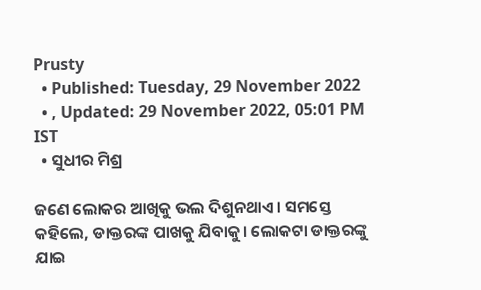Prusty
  • Published: Tuesday, 29 November 2022
  • , Updated: 29 November 2022, 05:01 PM IST
  • ସୁଧୀର ମିଶ୍ର

ଜଣେ ଲୋକର ଆଖିକୁ ଭଲ ଦିଶୁନଥାଏ। ସମସ୍ତେ କହିଲେ, ଡାକ୍ତରଙ୍କ ପାଖକୁ ଯିବାକୁ। ଲୋକଟା ଡାକ୍ତରଙ୍କୁ ଯାଇ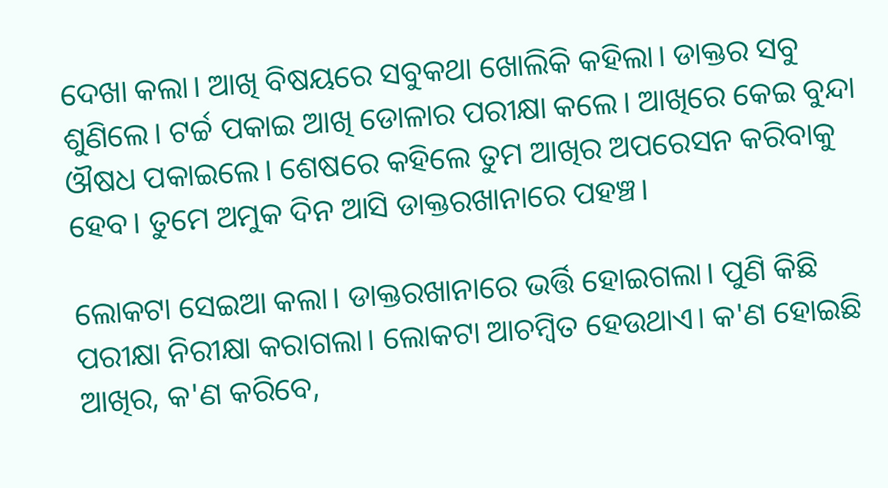ଦେଖା କଲା। ଆଖି ବିଷୟରେ ସବୁକଥା ଖୋଲିକି କହିଲା। ଡାକ୍ତର ସବୁ ଶୁଣିଲେ। ଟର୍ଚ୍ଚ ପକାଇ ଆଖି ଡୋଳାର ପରୀକ୍ଷା କଲେ। ଆଖିରେ କେଇ ବୁନ୍ଦା ଔଷଧ ପକାଇଲେ। ଶେଷରେ କହିଲେ ତୁମ ଆଖିର ଅପରେସନ କରିବାକୁ ହେବ। ତୁମେ ଅମୁକ ଦିନ ଆସି ଡାକ୍ତରଖାନାରେ ପହଞ୍ଚ।

ଲୋକଟା ସେଇଆ କଲା। ଡାକ୍ତରଖାନାରେ ଭର୍ତ୍ତି ହୋଇଗଲା। ପୁଣି କିଛି ପରୀକ୍ଷା ନିରୀକ୍ଷା କରାଗଲା। ଲୋକଟା ଆଚମ୍ବିତ ହେଉଥାଏ। କ'ଣ ହୋଇଛି ଆଖିର, କ'ଣ କରିବେ,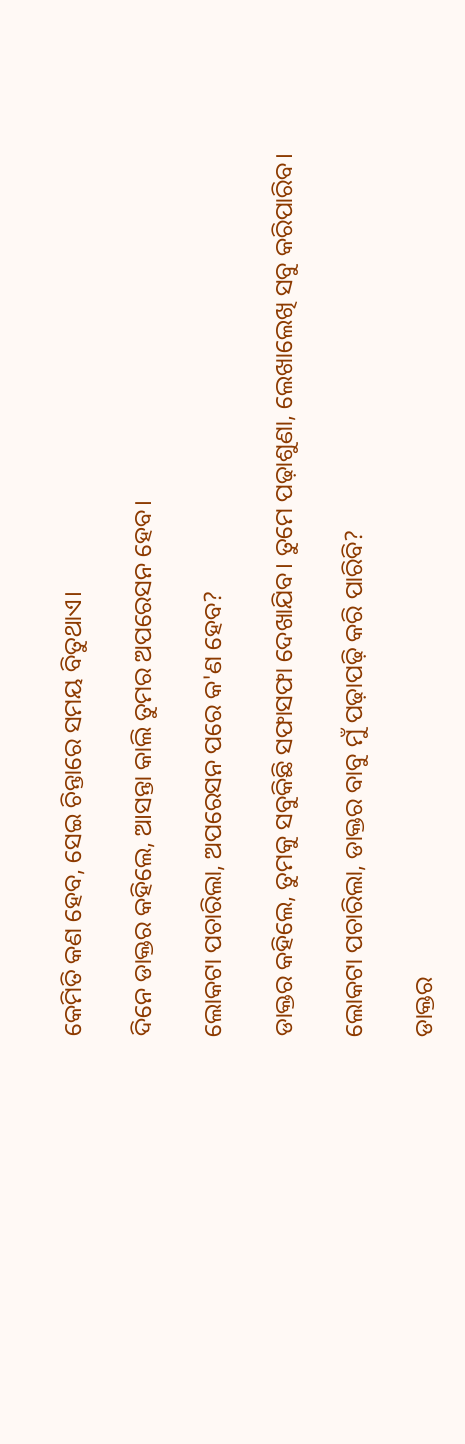କେମିତି କଣ ହେବ, ସେଇ ଚିନ୍ତାରେ ସମୟ ବିତୁଥାଏ।

ଦିନେ ଡାକ୍ତର କହିଲେ, ଆସନ୍ତା କାଲି ତୁମର ଅପରେସନ ହେବ।

ଲୋକଟା ପଚାରିଲା, ଅପରେସନ ପରେ କ'ଣ ହେବ?

ଡାକ୍ତର କହିଲେ, ତୁମକୁ ସବୁକିଛି ସଫାସଫା ଦେଖାଯିବ। ତୁମେ ପଢ଼ାଶୁଣା, ଲେଖାଲେଖି ସବୁ କରିପାରିବ।

ଲୋକଟା ପଚାରିଲା, ଡାକ୍ତର ବାବୁ ମୁଁ ପଢ଼ାପଢ଼ି କରି ପାରିବି?

ଡାକ୍ତର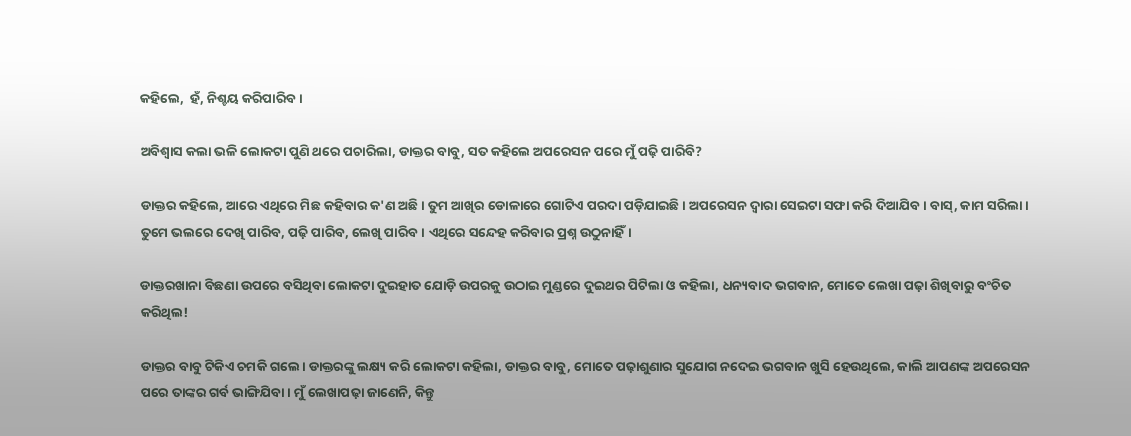କହିଲେ,  ହଁ, ନିଶ୍ଚୟ କରିପାରିବ।

ଅବିଶ୍ୱାସ କଲା ଭଳି ଲୋକଟା ପୁଣି ଥରେ ପଚାରିଲା, ଡାକ୍ତର ବାବୁ, ସତ କହିଲେ ଅପରେସନ ପରେ ମୁଁ ପଢ଼ି ପାରିବି?

ଡାକ୍ତର କହିଲେ, ଆରେ ଏଥିରେ ମିଛ କହିବାର କ'ଣ ଅଛି। ତୁମ ଆଖିର ଡୋଳାରେ ଗୋଟିଏ ପରଦା ପଡ଼ିଯାଇଛି। ଅପରେସନ ଦ୍ଵାରା ସେଇଟା ସଫା କରି ଦିଆଯିବ। ବାସ୍‌, କାମ ସରିଲା। ତୁମେ ଭଲରେ ଦେଖି ପାରିବ, ପଢ଼ି ପାରିବ, ଲେଖି ପାରିବ। ଏଥିରେ ସନ୍ଦେହ କରିବାର ପ୍ରଶ୍ନ ଉଠୁନାହିଁ।

ଡାକ୍ତରଖାନା ବିଛଣା ଉପରେ ବସିଥିବା ଲୋକଟା ଦୁଇହାତ ଯୋଡ଼ି ଉପରକୁ ଉଠାଇ ମୁଣ୍ଡରେ ଦୁଇଥର ପିଟିଲା ଓ କହିଲା, ଧନ୍ୟବାଦ ଭଗବାନ, ମୋତେ ଲେଖା ପଢ଼ା ଶିଖିବାରୁ ବଂଚିତ କରିଥିଲ!

ଡାକ୍ତର ବାବୁ ଟିକିଏ ଚମକି ଗଲେ। ଡାକ୍ତରଙ୍କୁ ଲକ୍ଷ୍ୟ କରି ଲୋକଟା କହିଲା, ଡାକ୍ତର ବାବୁ, ମୋତେ ପଢ଼ାଶୁଣାର ସୁଯୋଗ ନଦେଇ ଭଗବାନ ଖୁସି ହେଉଥିଲେ, କାଲି ଆପଣଙ୍କ ଅପରେସନ ପରେ ତାଙ୍କର ଗର୍ବ ଭାଙ୍ଗିଯିବା। ମୁଁ ଲେଖାପଢ଼ା ଜାଣେନି, କିନ୍ତୁ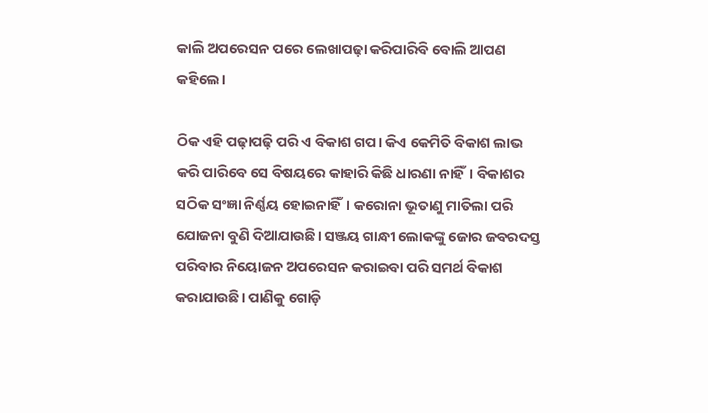କାଲି ଅପରେସନ ପରେ ଲେଖାପଢ଼ା କରିପାରିବି ବୋଲି ଆପଣ କହିଲେ।

ଠିକ ଏହି ପଢ଼ାପଢ଼ି ପରି ଏ ବିକାଶ ଗପ। କିଏ କେମିତି ବିକାଶ ଲାଭ କରି ପାରିବେ ସେ ବିଷୟରେ କାହାରି କିଛି ଧାରଣା ନାହିଁ। ବିକାଶର ସଠିକ ସଂଜ୍ଞା ନିର୍ଣ୍ଣୟ ହୋଇନାହିଁ। କରୋନା ଭୂତାଣୁ ମାତିଲା ପରି ଯୋଜନା ବୁଣି ଦିଆଯାଉଛି। ସଞ୍ଜୟ ଗାନ୍ଧୀ ଲୋକଙ୍କୁ ଜୋର ଜବରଦସ୍ତ ପରିବାର ନିୟୋଜନ ଅପରେସନ କରାଇବା ପରି ସମର୍ଥ ବିକାଶ କରାଯାଉଛି। ପାଣିକୁ ଗୋଡ଼ି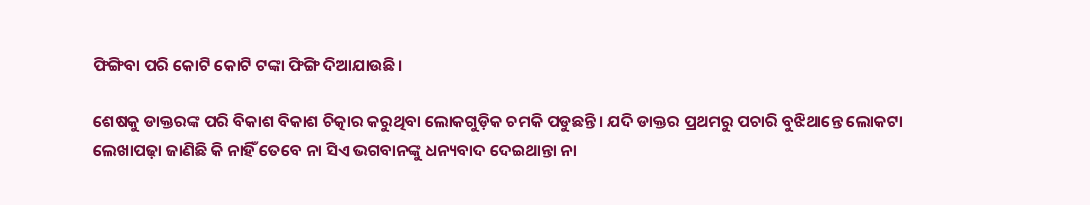ଫିଙ୍ଗିବା ପରି କୋଟି କୋଟି ଟଙ୍କା ଫିଙ୍ଗି ଦିଆଯାଉଛି।

ଶେଷକୁ ଡାକ୍ତରଙ୍କ ପରି ବିକାଶ ବିକାଶ ଚିତ୍କାର କରୁଥିବା ଲୋକଗୁଡ଼ିକ ଚମକି ପଡୁଛନ୍ତି। ଯଦି ଡାକ୍ତର ପ୍ରଥମରୁ ପଚାରି ବୁଝିଥାନ୍ତେ ଲୋକଟା ଲେଖାପଢ଼ା ଜାଣିଛି କି ନାହିଁ ତେବେ ନା ସିଏ ଭଗବାନଙ୍କୁ ଧନ୍ୟବାଦ ଦେଇଥାନ୍ତା ନା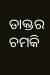ଡାକ୍ତର ଚମକି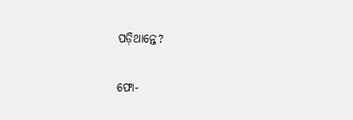ପଡ଼ିଥାନ୍ତେ?

ଫୋ-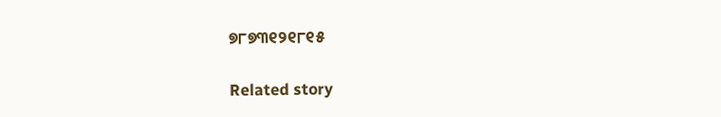୭୮୭୩୧୨୧୮୧୫

Related story